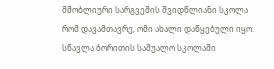მშობლიური სარგვეშის შვიდწლიანი სკოლა რომ დავამთავრე, ომი ახალი დაწყებული იყო. სწავლა ბორითის საშუალო სკოლაში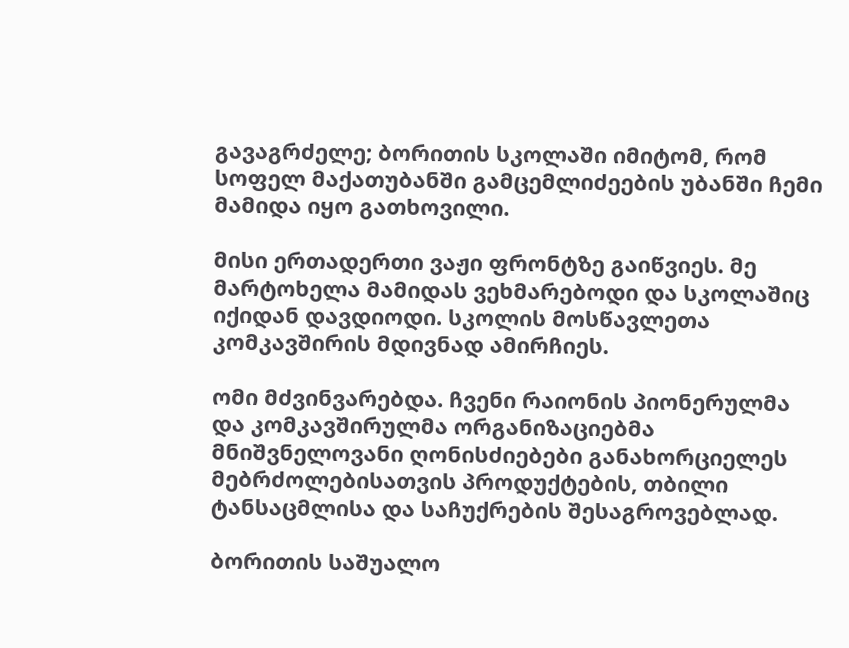გავაგრძელე; ბორითის სკოლაში იმიტომ, რომ სოფელ მაქათუბანში გამცემლიძეების უბანში ჩემი მამიდა იყო გათხოვილი.

მისი ერთადერთი ვაჟი ფრონტზე გაიწვიეს. მე მარტოხელა მამიდას ვეხმარებოდი და სკოლაშიც იქიდან დავდიოდი. სკოლის მოსწავლეთა კომკავშირის მდივნად ამირჩიეს.

ომი მძვინვარებდა. ჩვენი რაიონის პიონერულმა და კომკავშირულმა ორგანიზაციებმა მნიშვნელოვანი ღონისძიებები განახორციელეს  მებრძოლებისათვის პროდუქტების, თბილი ტანსაცმლისა და საჩუქრების შესაგროვებლად.

ბორითის საშუალო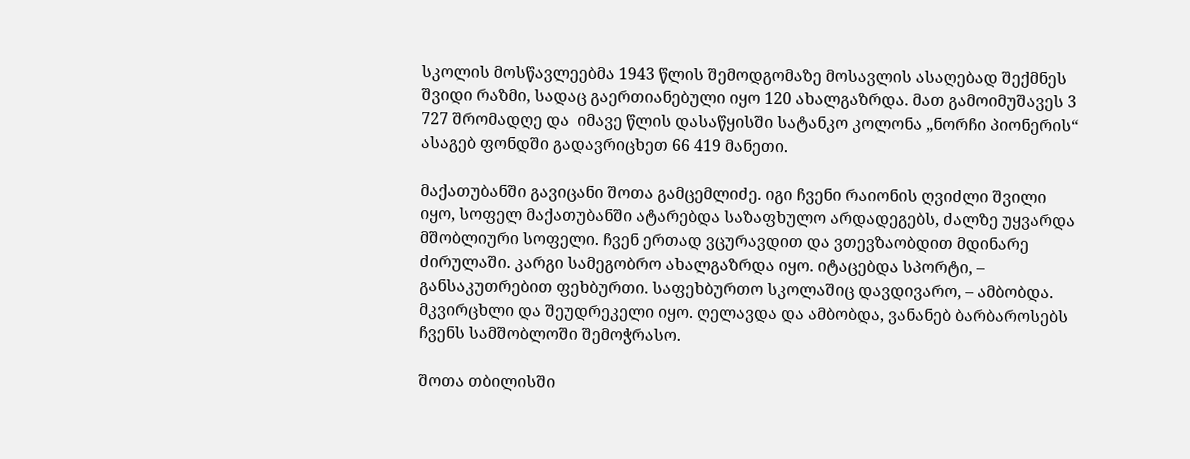სკოლის მოსწავლეებმა 1943 წლის შემოდგომაზე მოსავლის ასაღებად შექმნეს შვიდი რაზმი, სადაც გაერთიანებული იყო 120 ახალგაზრდა. მათ გამოიმუშავეს 3 727 შრომადღე და  იმავე წლის დასაწყისში სატანკო კოლონა „ნორჩი პიონერის“ ასაგებ ფონდში გადავრიცხეთ 66 419 მანეთი.

მაქათუბანში გავიცანი შოთა გამცემლიძე. იგი ჩვენი რაიონის ღვიძლი შვილი იყო, სოფელ მაქათუბანში ატარებდა საზაფხულო არდადეგებს, ძალზე უყვარდა მშობლიური სოფელი. ჩვენ ერთად ვცურავდით და ვთევზაობდით მდინარე ძირულაში. კარგი სამეგობრო ახალგაზრდა იყო. იტაცებდა სპორტი, – განსაკუთრებით ფეხბურთი. საფეხბურთო სკოლაშიც დავდივარო, – ამბობდა. მკვირცხლი და შეუდრეკელი იყო. ღელავდა და ამბობდა, ვანანებ ბარბაროსებს ჩვენს სამშობლოში შემოჭრასო.

შოთა თბილისში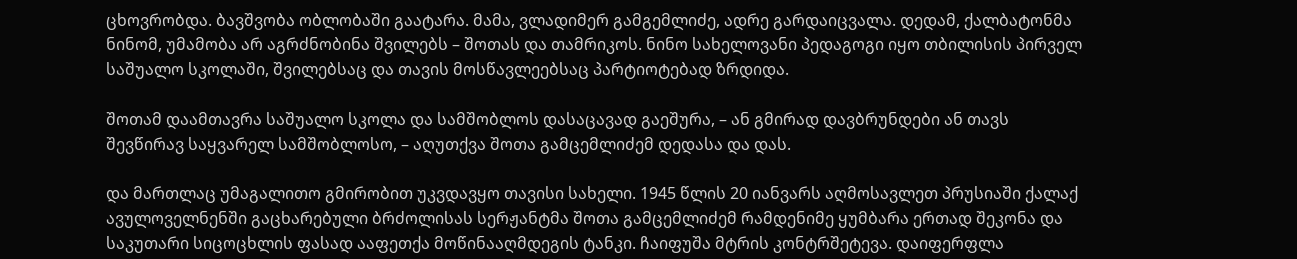ცხოვრობდა. ბავშვობა ობლობაში გაატარა. მამა, ვლადიმერ გამგემლიძე, ადრე გარდაიცვალა. დედამ, ქალბატონმა ნინომ, უმამობა არ აგრძნობინა შვილებს – შოთას და თამრიკოს. ნინო სახელოვანი პედაგოგი იყო თბილისის პირველ საშუალო სკოლაში, შვილებსაც და თავის მოსწავლეებსაც პარტიოტებად ზრდიდა.

შოთამ დაამთავრა საშუალო სკოლა და სამშობლოს დასაცავად გაეშურა, – ან გმირად დავბრუნდები ან თავს შევწირავ საყვარელ სამშობლოსო, – აღუთქვა შოთა გამცემლიძემ დედასა და დას.

და მართლაც უმაგალითო გმირობით უკვდავყო თავისი სახელი. 1945 წლის 20 იანვარს აღმოსავლეთ პრუსიაში ქალაქ ავულოველნენში გაცხარებული ბრძოლისას სერჟანტმა შოთა გამცემლიძემ რამდენიმე ყუმბარა ერთად შეკონა და საკუთარი სიცოცხლის ფასად ააფეთქა მოწინააღმდეგის ტანკი. ჩაიფუშა მტრის კონტრშეტევა. დაიფერფლა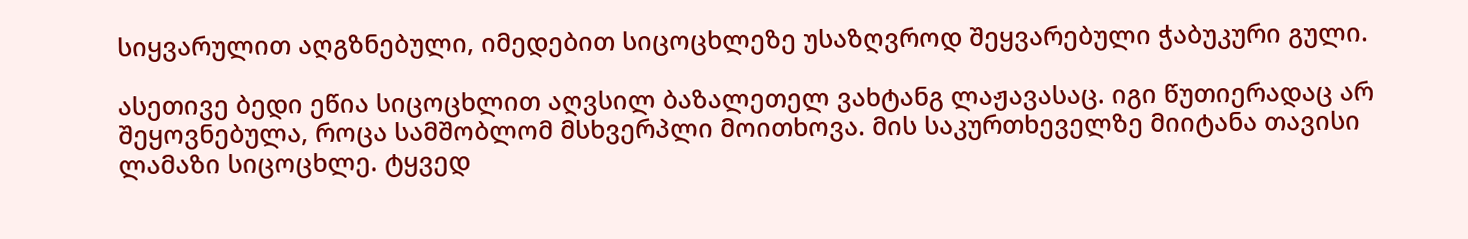სიყვარულით აღგზნებული, იმედებით სიცოცხლეზე უსაზღვროდ შეყვარებული ჭაბუკური გული.

ასეთივე ბედი ეწია სიცოცხლით აღვსილ ბაზალეთელ ვახტანგ ლაჟავასაც. იგი წუთიერადაც არ შეყოვნებულა, როცა სამშობლომ მსხვერპლი მოითხოვა. მის საკურთხეველზე მიიტანა თავისი ლამაზი სიცოცხლე. ტყვედ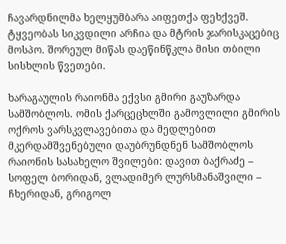ჩავარდნილმა ხელყუმბარა აიფეთქა ფეხქვეშ. ტყვეობას სიკვდილი არჩია და მტრის ჯარისკაცებიც მოსპო. შორეულ მიწას დაეწინწკლა მისი თბილი სისხლის წვეთები.

ხარაგაულის რაიონმა ექვსი გმირი გაუზარდა სამშობლოს. ომის ქარცეცხლში გამოვლილი გმირის ოქროს ვარსკვლავებითა და მედლებით მკერდამშვენებული დაუბრუნდნენ სამშობლოს რაიონის სასახელო შვილები: დავით ბაქრაძე – სოფელ ბორიდან, ვლადიმერ ლურსმანაშვილი – ჩხერიდან, გრიგოლ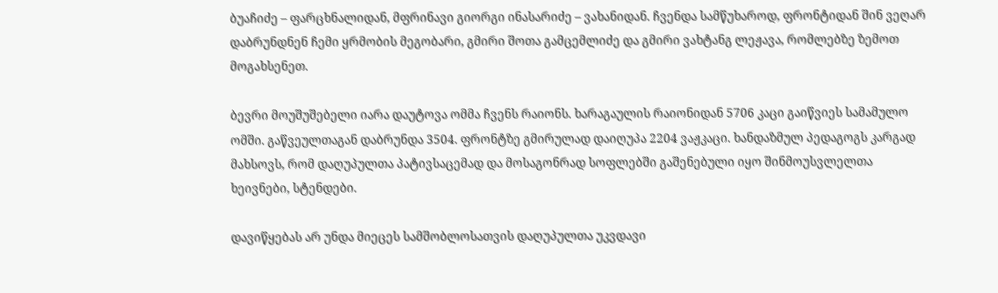ბუაჩიძე – ფარცხნალიდან, მფრინავი გიორგი ინასარიძე – ვახანიდან. ჩვენდა სამწუხაროდ, ფრონტიდან შინ ვეღარ დაბრუნდნენ ჩემი ყრმობის მეგობარი, გმირი შოთა გამცემლიძე და გმირი ვახტანგ ლეჟავა, რომლებზე ზემოთ მოგახსენეთ.

ბევრი მოუშუშებელი იარა დაუტოვა ომმა ჩვენს რაიონს. ხარაგაულის რაიონიდან 5706 კაცი გაიწვიეს სამამულო ომში. გაწვეულთაგან დაბრუნდა 3504. ფრონტზე გმირულად დაიღუპა 2204 ვაჟკაცი. ხანდაზმულ პედაგოგს კარგად მახსოვს, რომ დაღუპულთა პატივსაცემად და მოსაგონრად სოფლებში გაშენებული იყო შინმოუსვლელთა ხეივნები, სტენდები.

დავიწყებას არ უნდა მიეცეს სამშობლოსათვის დაღუპულთა უკვდავი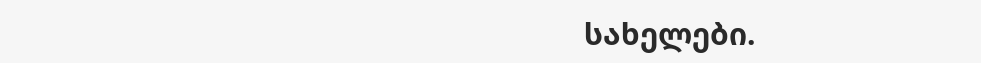სახელები.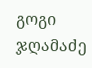გოგი ჯღამაძე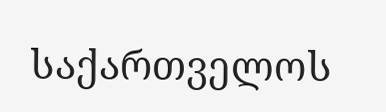საქართველოს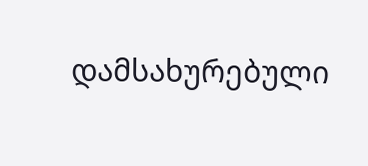დამსახურებული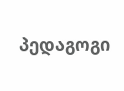პედაგოგი